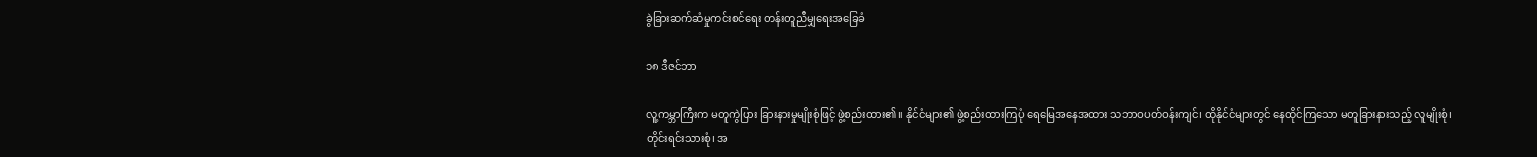ခွဲခြားဆက်ဆံမှုကင်းစင်ရေး တန်းတူညီမျှရေးအခြေခံ

၁၈ ဒီဇင်ဘာ

လူ့ကမ္ဘာကြီးက မတူကွဲပြား ခြားနားမှုမျိုးစုံဖြင့် ဖွဲ့စည်းထား၏။ နိုင်ငံများ၏ ဖွဲ့စည်းထားကြပုံ ရေမြေအနေအထား သဘာဝပတ်ဝန်းကျင်၊ ထိုနိုင်ငံများတွင် နေထိုင်ကြသော မတူခြားနားသည့် လူမျိုးစုံ၊ တိုင်းရင်းသားစုံ၊ အ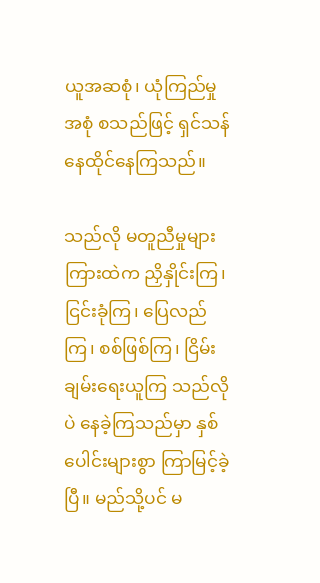ယူအဆစုံ၊ ယုံကြည်မှုအစုံ စသည်ဖြင့် ရှင်သန်နေထိုင်နေကြသည်။

သည်လို မတူညီမှုများကြားထဲက ညှိနှိုင်းကြ၊ ငြင်းခုံကြ၊ ပြေလည်ကြ၊ စစ်ဖြစ်ကြ၊ ငြိမ်းချမ်းရေးယူကြ သည်လိုပဲ နေခဲ့ကြသည်မှာ နှစ်ပေါင်းများစွာ ကြာမြင့်ခဲ့ပြီ။ မည်သို့ပင် မ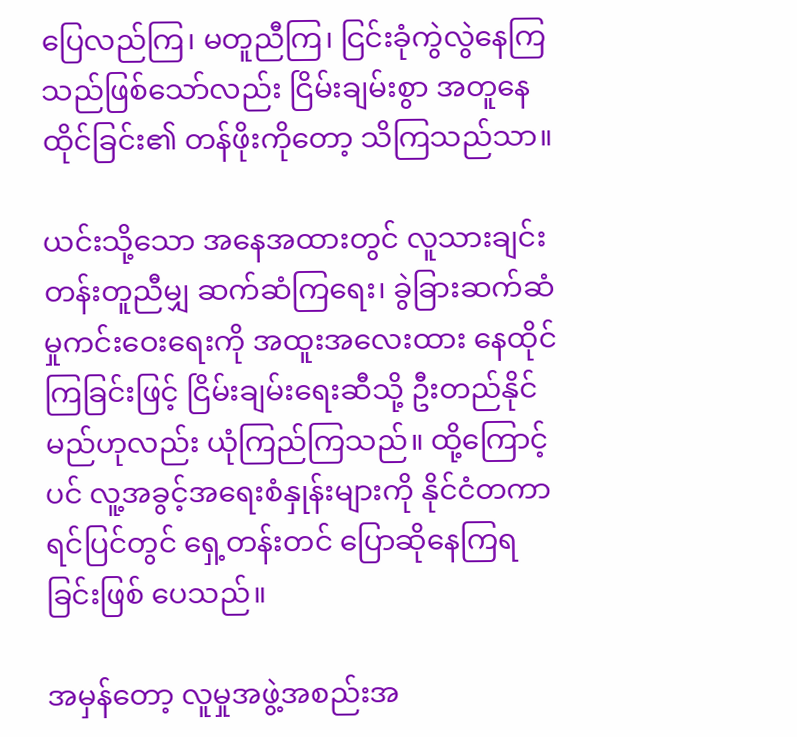ပြေလည်ကြ၊ မတူညီကြ၊ ငြင်းခုံကွဲလွဲနေကြသည်ဖြစ်သော်လည်း ငြိမ်းချမ်းစွာ အတူနေထိုင်ခြင်း၏ တန်ဖိုးကိုတော့ သိကြသည်သာ။

ယင်းသို့သော အနေအထားတွင် လူသားချင်း တန်းတူညီမျှ ဆက်ဆံကြရေး၊ ခွဲခြားဆက်ဆံမှုကင်းဝေးရေးကို အထူးအလေးထား နေထိုင်ကြခြင်းဖြင့် ငြိမ်းချမ်းရေးဆီသို့ ဦးတည်နိုင်မည်ဟုလည်း ယုံကြည်ကြသည်။ ထို့ကြောင့်ပင် လူ့အခွင့်အရေးစံနှုန်းများကို နိုင်ငံတကာရင်ပြင်တွင် ရှေ့တန်းတင် ပြောဆိုနေကြရခြင်းဖြစ် ပေသည်။

အမှန်တော့ လူမှုအဖွဲ့အစည်းအ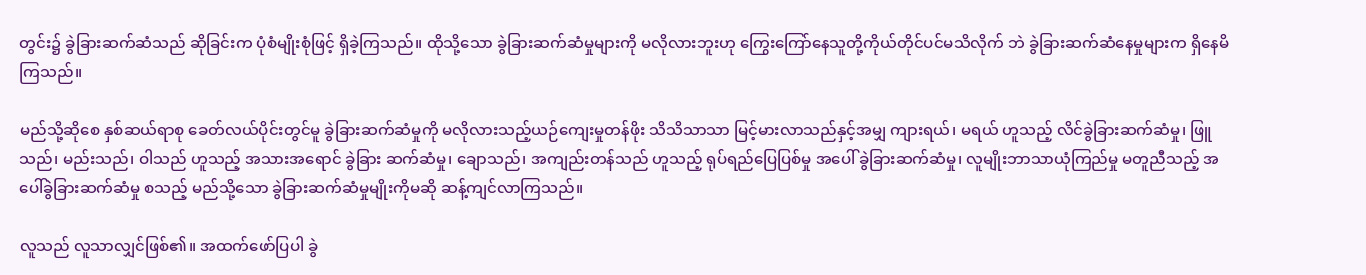တွင်း၌ ခွဲခြားဆက်ဆံသည် ဆိုခြင်းက ပုံစံမျိုးစုံဖြင့် ရှိခဲ့ကြသည်။ ထိုသို့သော ခွဲခြားဆက်ဆံမှုများကို မလိုလားဘူးဟု ကြွေးကြော်နေသူတို့ကိုယ်တိုင်ပင်မသိလိုက် ဘဲ ခွဲခြားဆက်ဆံနေမှုများက ရှိနေမိကြသည်။

မည်သို့ဆိုစေ နှစ်ဆယ်ရာစု ခေတ်လယ်ပိုင်းတွင်မူ ခွဲခြားဆက်ဆံမှုကို မလိုလားသည့်ယဉ်ကျေးမှုတန်ဖိုး သိသိသာသာ မြင့်မားလာသည်နှင့်အမျှ ကျားရယ်၊ မရယ် ဟူသည့် လိင်ခွဲခြားဆက်ဆံမှု၊ ဖြူသည်၊ မည်းသည်၊ ဝါသည် ဟူသည့် အသားအရောင် ခွဲခြား ဆက်ဆံမှု၊ ချောသည်၊ အကျည်းတန်သည် ဟူသည့် ရုပ်ရည်ပြေပြစ်မှု အပေါ် ခွဲခြားဆက်ဆံမှု၊ လူမျိုးဘာသာယုံကြည်မှု မတူညီသည့် အပေါ်ခွဲခြားဆက်ဆံမှု စသည့် မည်သို့သော ခွဲခြားဆက်ဆံမှုမျိုးကိုမဆို ဆန့်ကျင်လာကြသည်။

လူသည် လူသာလျှင်ဖြစ်၏။ အထက်ဖော်ပြပါ ခွဲ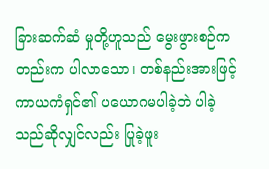ခြားဆက်ဆံ မှုတို့ဟူသည် မွေးဖွားစဉ်ကတည်းက ပါလာသော၊ တစ်နည်းအားဖြင့် ကာယကံရှင်၏ ပယောဂမပါခဲ့ဘဲ ပါခဲ့သည်ဆိုလျှင်လည်း ပြုခဲ့ဖူး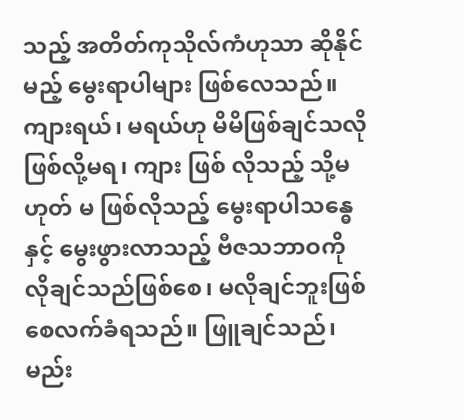သည့် အတိတ်ကုသိုလ်ကံဟုသာ ဆိုနိုင်မည့် မွေးရာပါများ ဖြစ်လေသည်။ ကျားရယ်၊ မရယ်ဟု မိမိဖြစ်ချင်သလို ဖြစ်လို့မရ၊ ကျား ဖြစ် လိုသည့် သို့မဟုတ် မ ဖြစ်လိုသည့် မွေးရာပါသန္ဓေနှင့် မွေးဖွားလာသည့် ဗီဇသဘာဝကို လိုချင်သည်ဖြစ်စေ၊ မလိုချင်ဘူးဖြစ်စေလက်ခံရသည်။ ဖြူချင်သည်၊ မည်း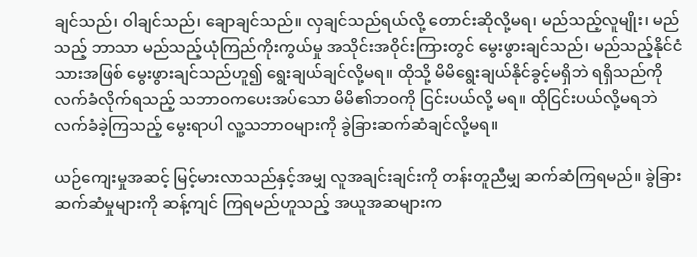ချင်သည်၊ ဝါချင်သည်၊ ချောချင်သည်။ လှချင်သည်ရယ်လို့ တောင်းဆိုလို့မရ၊ မည်သည့်လူမျိုး၊ မည်သည့် ဘာသာ မည်သည့်ယုံကြည်ကိုးကွယ်မှု အသိုင်းအဝိုင်းကြားတွင် မွေးဖွားချင်သည်၊ မည်သည့်နိုင်ငံသားအဖြစ် မွေးဖွားချင်သည်ဟူ၍ ရွေးချယ်ချင်လို့မရ။ ထိုသို့ မိမိရွေးချယ်နိုင်ခွင့်မရှိဘဲ ရရှိသည်ကို လက်ခံလိုက်ရသည့် သဘာဝကပေးအပ်သော မိမိ၏ဘဝကို ငြင်းပယ်လို့ မရ။ ထိုငြင်းပယ်လို့မရဘဲ လက်ခံခဲ့ကြသည့် မွေးရာပါ လူ့သဘာဝများကို ခွဲခြားဆက်ဆံချင်လို့မရ။

ယဉ်ကျေးမှုအဆင့် မြင့်မားလာသည်နှင့်အမျှ လူအချင်းချင်းကို တန်းတူညီမျှ ဆက်ဆံကြရမည်။ ခွဲခြားဆက်ဆံမှုများကို ဆန့်ကျင် ကြရမည်ဟူသည့် အယူအဆများက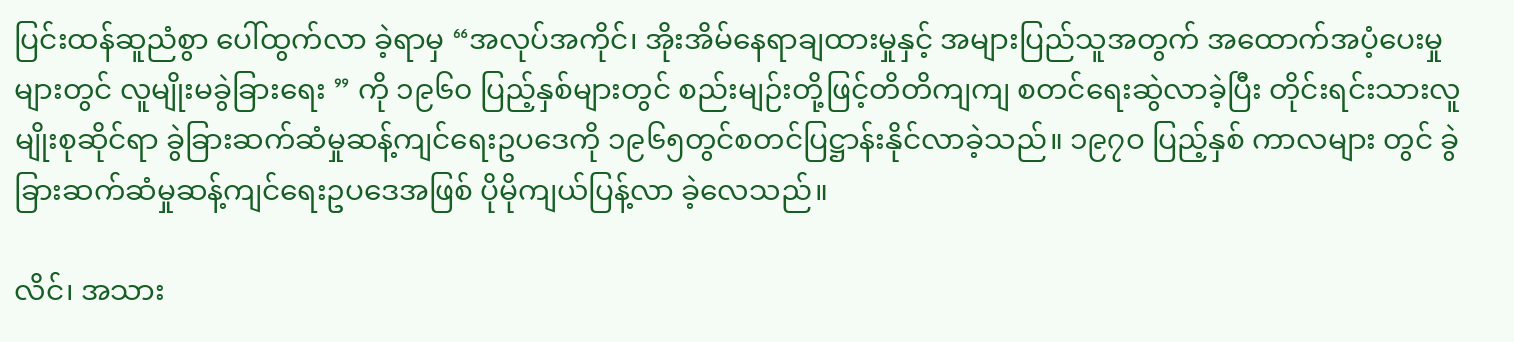ပြင်းထန်ဆူညံစွာ ပေါ်ထွက်လာ ခဲ့ရာမှ “အလုပ်အကိုင်၊ အိုးအိမ်နေရာချထားမှုနှင့် အများပြည်သူအတွက် အထောက်အပံ့ပေးမှုများတွင် လူမျိုးမခွဲခြားရေး ” ကို ၁၉၆၀ ပြည့်နှစ်များတွင် စည်းမျဉ်းတို့ဖြင့်တိတိကျကျ စတင်ရေးဆွဲလာခဲ့ပြီး တိုင်းရင်းသားလူမျိုးစုဆိုင်ရာ ခွဲခြားဆက်ဆံမှုဆန့်ကျင်ရေးဥပဒေကို ၁၉၆၅တွင်စတင်ပြဋ္ဌာန်းနိုင်လာခဲ့သည်။ ၁၉၇ဝ ပြည့်နှစ် ကာလများ တွင် ခွဲခြားဆက်ဆံမှုဆန့်ကျင်ရေးဥပဒေအဖြစ် ပိုမိုကျယ်ပြန့်လာ ခဲ့လေသည်။

လိင်၊ အသား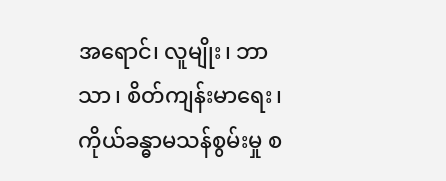အရောင်၊ လူမျိုး၊ ဘာသာ၊ စိတ်ကျန်းမာရေး၊ ကိုယ်ခန္ဓာမသန်စွမ်းမှု စ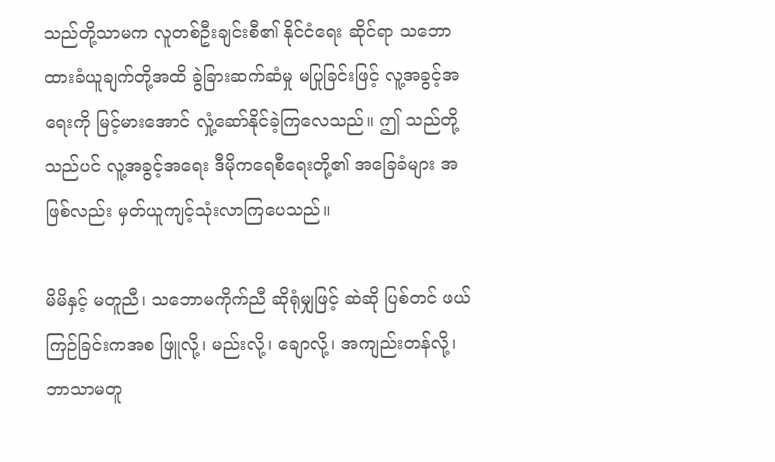သည်တို့သာမက လူတစ်ဦးချင်းစီ၏ နိုင်ငံရေး ဆိုင်ရာ သဘောထားခံယူချက်တို့အထိ ခွဲခြားဆက်ဆံမှု မပြုခြင်းဖြင့် လူ့အခွင့်အရေးကို မြင့်မားအောင် လှုံ့ဆော်နိုင်ခဲ့ကြလေသည်။ ဤ သည်တို့သည်ပင် လူ့အခွင့်အရေး ဒီမိုကရေစီရေးတို့၏ အခြေခံများ အဖြစ်လည်း မှတ်ယူကျင့်သုံးလာကြပေသည်။

မိမိနှင့် မတူညီ၊ သဘောမကိုက်ညီ ဆိုရုံမျှဖြင့် ဆဲဆို ပြစ်တင် ဖယ်ကြဉ်ခြင်းကအစ ဖြူလို့၊ မည်းလို့၊ ချောလို့၊ အကျည်းတန်လို့၊ ဘာသာမတူ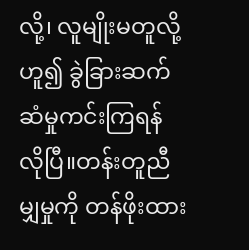လို့၊ လူမျိုးမတူလို့ ဟူ၍ ခွဲခြားဆက်ဆံမှုကင်းကြရန် လိုပြီ။တန်းတူညီမျှမှုကို တန်ဖိုးထား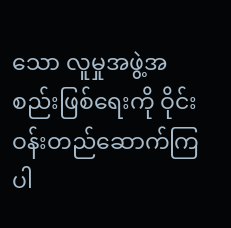သော လူမှုအဖွဲ့အစည်းဖြစ်ရေးကို ဝိုင်းဝန်းတည်ဆောက်ကြပါ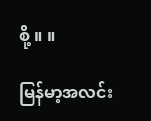စို့ ။ ။

မြန်မာ့အလင်း